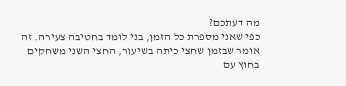מה דעתכם?
כפי שאני מספרת כל הזמן, בני לומד בחטיבה צעירה. זה אומר שבזמן שחצי כיתה בשיעור, החצי השני משחקים בחוץ עם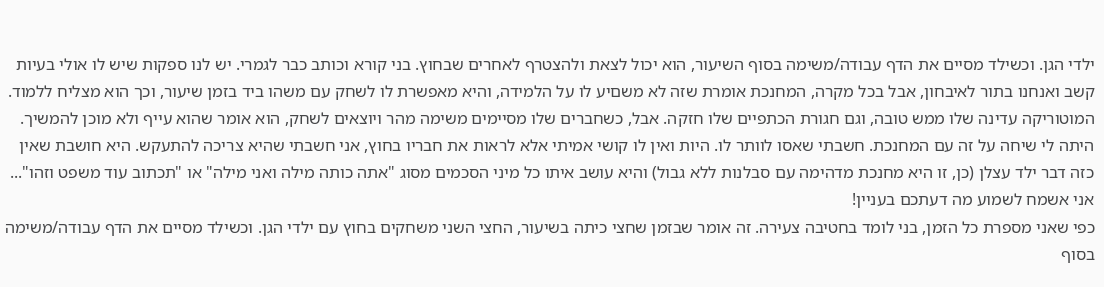ילדי הגן. וכשילד מסיים את הדף עבודה/משימה בסוף השיעור, הוא יכול לצאת ולהצטרף לאחרים שבחוץ. בני קורא וכותב כבר לגמרי. יש לנו ספקות שיש לו אולי בעיות קשב ואנחנו בתור לאיבחון, אבל בכל מקרה, המחנכת אומרת שזה לא משםיע לו על הלמידה, והיא מאפשרת לו לשחק עם משהו ביד בזמן שיעור, וכך הוא מצליח ללמוד. המוטוריקה עדינה שלו ממש טובה, וגם חגורת הכתפיים שלו חזקה. אבל, כשחברים שלו מסיימים משימה מהר ויוצאים לשחק, הוא אומר שהוא עייף ולא מוכן להמשיך. היתה לי שיחה על זה עם המחנכת. חשבתי שאסו לוותר לו. היות ואין לו קושי אמיתי אלא לראות את חבריו בחוץ, אני חשבתי שהיא צריכה להתעקש. היא חושבת שאין כזה דבר ילד עצלן (כן, זו היא מחנכת מדהימה עם סבלנות ללא גבול) והיא עושב איתו כל מיני הסכמים מסוג "אתה כותה מילה ואני מילה" או "תכתוב עוד משפט וזהו"... אני אשמח לשמוע מה דעתכם בעניין!
כפי שאני מספרת כל הזמן, בני לומד בחטיבה צעירה. זה אומר שבזמן שחצי כיתה בשיעור, החצי השני משחקים בחוץ עם ילדי הגן. וכשילד מסיים את הדף עבודה/משימה בסוף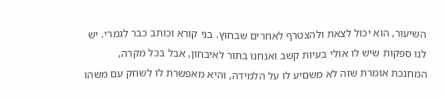השיעור, הוא יכול לצאת ולהצטרף לאחרים שבחוץ. בני קורא וכותב כבר לגמרי. יש לנו ספקות שיש לו אולי בעיות קשב ואנחנו בתור לאיבחון, אבל בכל מקרה, המחנכת אומרת שזה לא משםיע לו על הלמידה, והיא מאפשרת לו לשחק עם משהו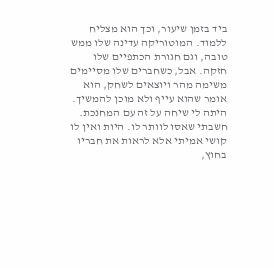ביד בזמן שיעור, וכך הוא מצליח ללמוד. המוטוריקה עדינה שלו ממש טובה, וגם חגורת הכתפיים שלו חזקה. אבל, כשחברים שלו מסיימים משימה מהר ויוצאים לשחק, הוא אומר שהוא עייף ולא מוכן להמשיך. היתה לי שיחה על זה עם המחנכת. חשבתי שאסו לוותר לו. היות ואין לו קושי אמיתי אלא לראות את חבריו בחוץ,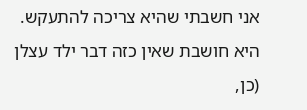אני חשבתי שהיא צריכה להתעקש. היא חושבת שאין כזה דבר ילד עצלן (כן,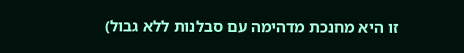זו היא מחנכת מדהימה עם סבלנות ללא גבול)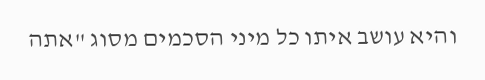והיא עושב איתו כל מיני הסכמים מסוג "אתה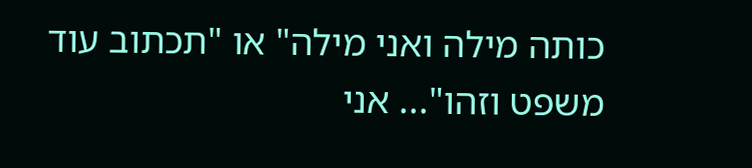כותה מילה ואני מילה" או "תכתוב עוד משפט וזהו"... אני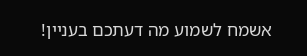אשמח לשמוע מה דעתכם בעניין!